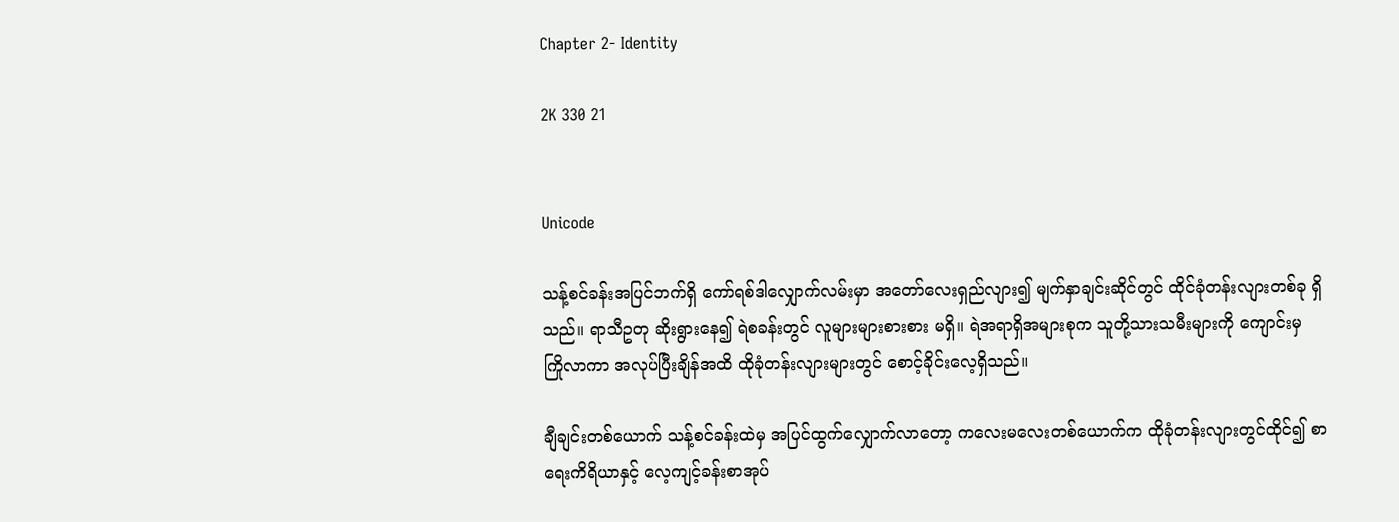Chapter 2- Identity

2K 330 21


Unicode

သန့်စင်ခန်းအပြင်ဘက်ရှိ ကော်ရစ်ဒါလျှောက်လမ်းမှာ အတော်လေးရှည်လျား၍ မျက်နှာချင်းဆိုင်တွင် ထိုင်ခုံတန်းလျားတစ်ခု ရှိသည်။ ရာသီဥတု ဆိုးရွားနေ၍ ရဲစခန်းတွင် လူများများစားစား မရှိ။ ရဲအရာရှိအများစုက သူတို့သားသမီးများကို ကျောင်းမှ ကြိုလာကာ အလုပ်ပြီးချိန်အထိ ထိုခုံတန်းလျားများတွင် စောင့်ခိုင်းလေ့ရှိသည်။

ချီချင်းတစ်ယောက် သန့်စင်ခန်းထဲမှ အပြင်ထွက်လျှောက်လာတော့ ကလေးမလေးတစ်ယောက်က ထိုခုံတန်းလျားတွင်ထိုင်၍ စာရေးကိရိယာနှင့် လေ့ကျင့်ခန်းစာအုပ်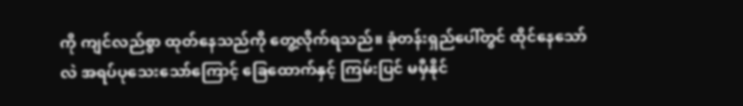ကို ကျင်လည်စွာ ထုတ်နေသည်ကို တွေ့လိုက်ရသည်။ ခုံတန်းရှည်ပေါ်တွင် ထိုင်နေသော်လဲ ‌အရပ်ပုသေးသော်ကြောင့် ခြေထောက်နှင့် ကြမ်းပြင် မမှီနိုင်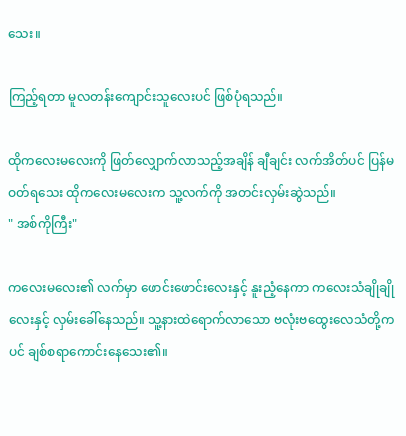သေး။

ကြည့်ရတာ မူလတန်းကျောင်းသူလေးပင် ဖြစ်ပုံရသည်။

ထိုကလေးမလေးကို ဖြတ်လျှောက်လာသည့်အချိန် ချီချင်း လက်အိတ်ပင် ပြန်မဝတ်ရသေး ထိုကလေးမလေးက သူ့လက်ကို အတင်းလှမ်းဆွဲသည်။
" အစ်ကိုကြီး"

ကလေးမလေး၏ လက်မှာ ဖောင်းဖောင်းလေးနှင့် နူးညံ့နေကာ ကလေးသံချိုချိုလေးနှင့် လှမ်းခေါ်နေသည်။ သူ့နားထဲရောက်လာသော ဗလုံးဗထွေးလေသံတို့ကပင် ချစ်စရာကောင်းနေသေး၏။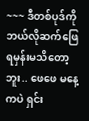~~~ ဒီတစ်ပုဒ်ကို ဘယ်လိုဆက်‌‌ဖြေရမှန်းမသိတော့ဘူး.. ဖေဖေ မနေ့ကပဲ ရှင်း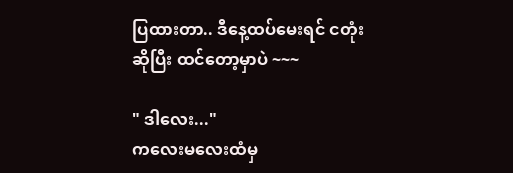ပြထားတာ.. ဒီနေ့ထပ်မေးရင် ငတုံးဆိုပြီး ထင်တော့မှာပဲ ~~~

" ဒါလေး..."
ကလေးမလေးထံမှ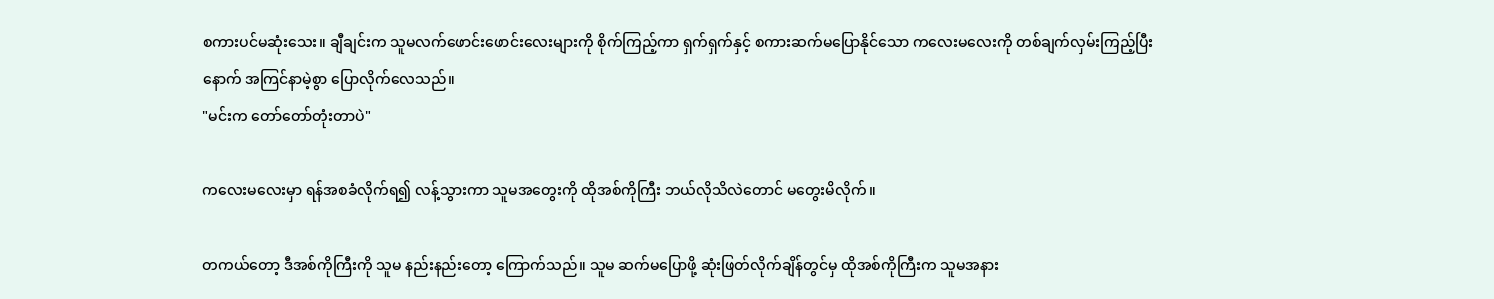စကားပင်မဆုံးသေး။ ချီချင်းက သူမလက်ဖောင်းဖောင်းလေးများကို စိုက်ကြည့်ကာ ရှက်ရှက်နှင့် ‌စကားဆက်မပြောနိုင်သော ကလေးမလေးကို တစ်ချက်လှမ်းကြည့်ပြီးနောက် အကြင်နာမဲ့စွာ ပြောလိုက်လေသည်။
"မင်းက တော်တော်တုံးတာပဲ"

ကလေးမလေးမှာ ရန်အစခံလိုက်ရ၍ လန့်သွားကာ သူမအတွေးကို ထိုအစ်ကိုကြီး ဘယ်လိုသိလဲတောင် မတွေးမိလိုက်။

တကယ်တော့ ဒီအစ်ကိုကြီးကို သူမ နည်းနည်းတော့ ကြောက်သည်။ သူမ ဆက်မပြောဖို့ ဆုံးဖြတ်လိုက်ချိန်တွင်မှ ထိုအစ်ကိုကြီးက သူမအနား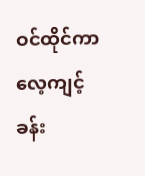ဝင်ထိုင်ကာ လေ့ကျင့်ခန်း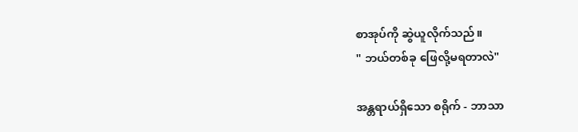စာအုပ်ကို ဆွဲယူလိုက်သည်။
" ဘယ်တစ်ခု ‌ဖြေလို့မရတာလဲ"

အန္တရာယ်ရှိသော စရိုက် - ဘာသာ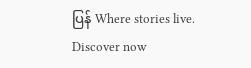ပြန် Where stories live. Discover now